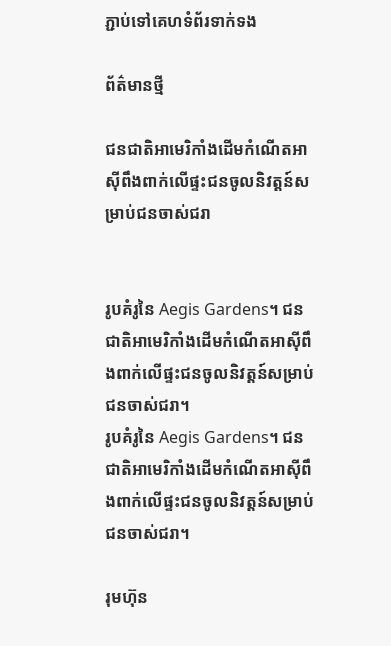ភ្ជាប់ទៅគេហទំព័រទាក់ទង

ព័ត៌មានថ្មី

ជនជាតិអាមេរិកាំងដើមកំណើតអាស៊ីពឹងពាក់លើផ្ទះជនចូលនិវត្តន៍សម្រាប់ជនចាស់ជរា


រូបគំរូនៃ Aegis Gardens។ ជនជាតិអាមេរិកាំងដើមកំណើតអាស៊ីពឹងពាក់លើផ្ទះជនចូលនិវត្តន៍សម្រាប់ជនចាស់ជរា។
រូបគំរូនៃ Aegis Gardens។ ជនជាតិអាមេរិកាំងដើមកំណើតអាស៊ីពឹងពាក់លើផ្ទះជនចូលនិវត្តន៍សម្រាប់ជនចាស់ជរា។

រុមហ៊ុន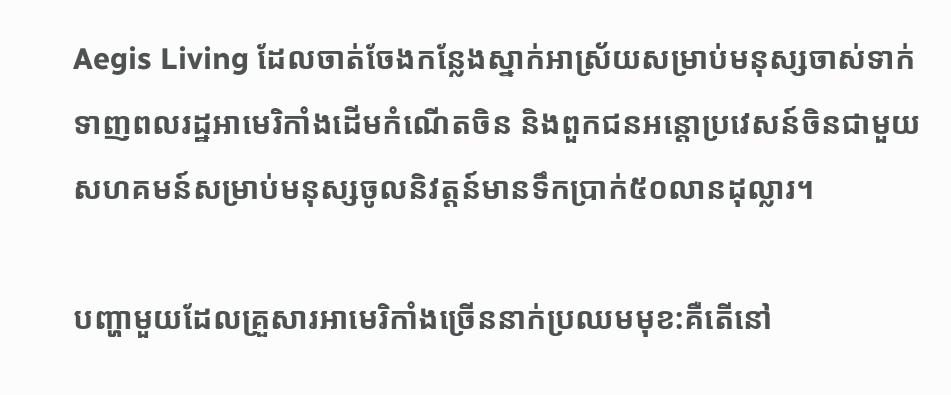Aegis Living ដែលចាត់ចែងកន្លែងស្នាក់អាស្រ័យសម្រាប់មនុស្សចាស់ទាក់ទាញពលរដ្ឋអាមេរិកាំងដើមកំណើតចិន និងពួកជនអន្តោប្រវេសន៍ចិនជាមួយសហគមន៍សម្រាប់មនុស្សចូលនិវត្តន៍មានទឹកប្រាក់៥០លានដុល្លារ។

បញ្ហាមួយដែលគ្រួសារអាមេរិកាំងច្រើននាក់ប្រឈមមុខ:គឺតើនៅ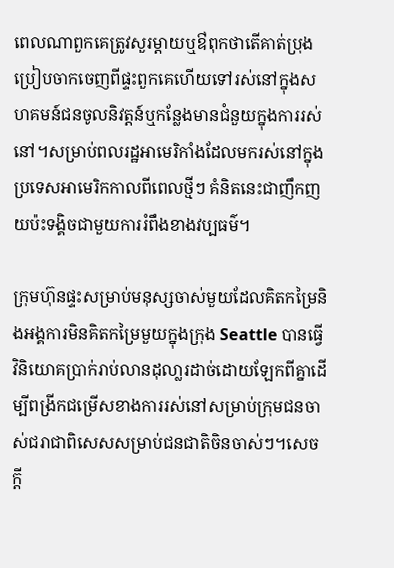ពេលណាពួកគេត្រូវសួរម្តាយឬឳពុកថាតើគាត់ប្រុងប្រៀបចាកចេញពីផ្ទះពួកគេហើយទៅរស់នៅក្នុងសហគមន៍ជនចូលនិវត្តន៍ឬកន្លែងមានជំនួយក្នុងការរស់នៅ។សម្រាប់ពលរដ្ឋអាមេរិកាំងដែលមករស់នៅក្នុងប្រទេសអាមេរិកកាលពីពេលថ្មីៗ គំនិតនេះជាញឹកញយប៉ះទង្គិចជាមួយការរំពឹងខាងវប្បធម៌។

ក្រុមហ៊ុនផ្ទះសម្រាប់មនុស្សចាស់មួយដែលគិតកម្រៃនិងអង្គការមិនគិតកម្រៃមួយក្នុងក្រុង Seattle បានធ្វើវិនិយោគប្រាក់រាប់លានដុលា្លរដាច់ដោយឡែកពីគ្នាដើម្បីពង្រីកជម្រើសខាងការរស់នៅសម្រាប់ក្រុមជនចាស់ជរាជាពិសេសសម្រាប់ជនជាតិចិនចាស់ៗ។សេចក្តី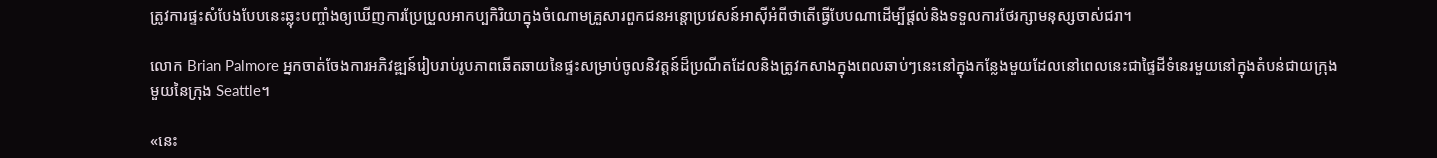ត្រូវការផ្ទះសំបែងបែបនេះឆ្លុះបញ្ចាំងឲ្យឃើញការប្រែប្រួលអាកប្បកិរិយាក្នុងចំណោមគ្រួសារពួកជនអន្តោប្រវេសន៍អាស៊ីអំពីថាតើធ្វើបែបណាដើម្បីផ្តល់និងទទួលការថែរក្សាមនុស្សចាស់ជរា។

លោក Brian Palmore អ្នកចាត់ចែងការអភិវឌ្ឍន៍រៀបរាប់រូបភាពឆើតឆាយនៃផ្ទះសម្រាប់ចូលនិវត្តន៍ដ៏ប្រណីតដែលនិងត្រូវកសាងក្នុងពេលឆាប់ៗនេះនៅក្នុងកន្លែងមួយដែលនៅពេលនេះជាផ្ទៃដីទំនេរមួយនៅក្នុងតំបន់ជាយក្រុងមួយនៃក្រុង Seattle។

«នេះ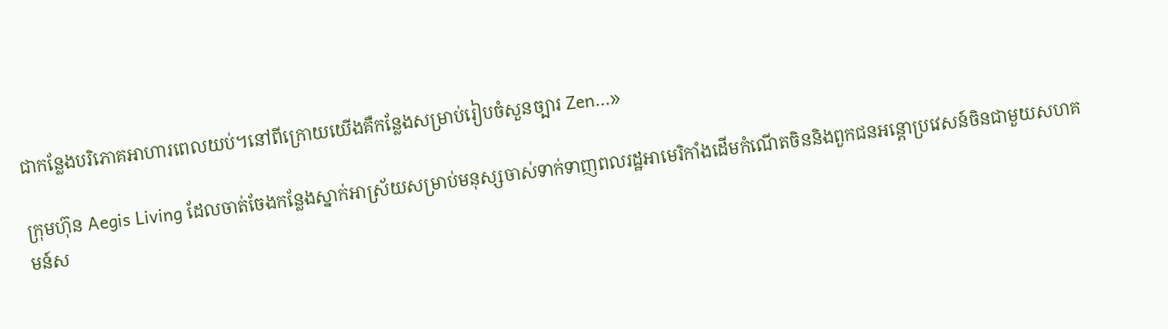ជាកន្លែងបរិភោគអាហារពេលយប់។នៅពីក្រោយយើងគឺកន្លែងសម្រាប់រៀបចំសួនច្បារ Zen...»

ក្រុមហ៊ុន Aegis Living ដែលចាត់ចែងកន្លែងស្នាក់អាស្រ័យសម្រាប់មនុស្សចាស់ទាក់ទាញពលរដ្ឋអាមេរិកាំងដើមកំណើតចិននិងពួកជនអន្តោប្រវេសន៍ចិនជាមួយសហគមន៍ស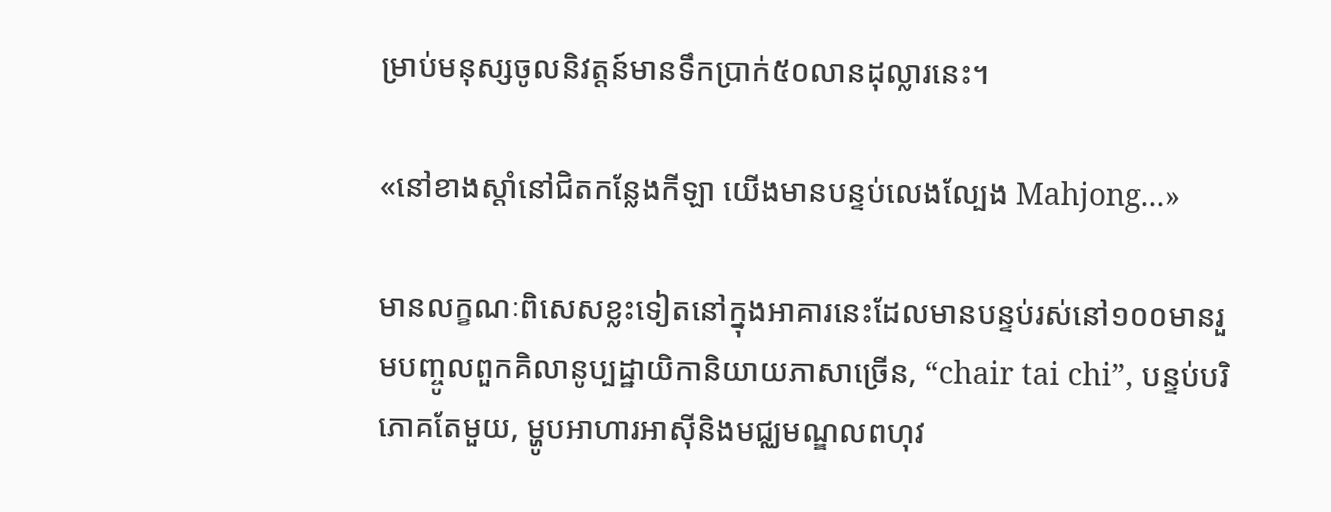ម្រាប់មនុស្សចូលនិវត្តន៍មានទឹកប្រាក់៥០លានដុល្លារនេះ។

«នៅខាងស្តាំនៅជិតកន្លែងកីឡា យើងមានបន្ទប់លេងល្បែង Mahjong...»

មានលក្ខណៈពិសេសខ្លះទៀតនៅក្នុងអាគារនេះដែលមានបន្ទប់រស់នៅ១០០មានរួមបញ្ចូលពួកគិលានូប្បដ្ឋាយិកានិយាយភាសាច្រើន, “chair tai chi”, បន្ទប់បរិភោគតែមួយ, ម្ហូបអាហារអាស៊ីនិងមជ្ឈមណ្ឌលពហុវ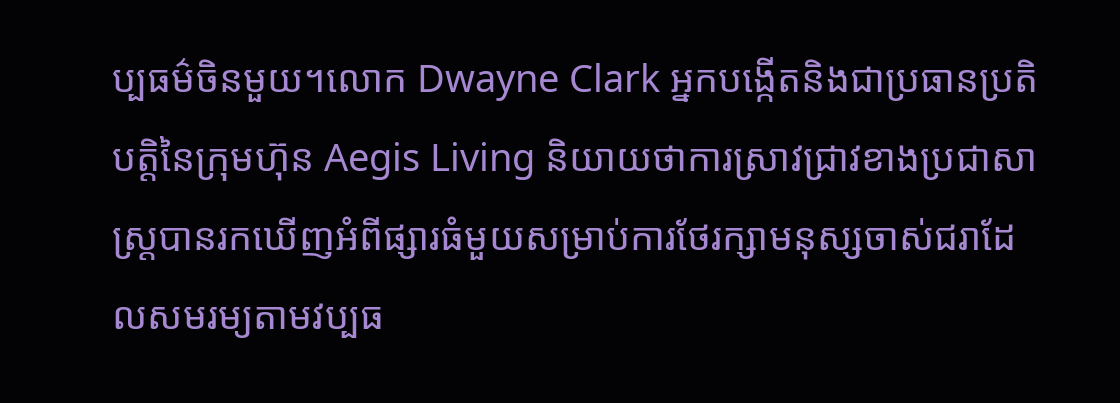ប្បធម៌ចិនមួយ។លោក Dwayne Clark អ្នកបង្កើតនិងជាប្រធានប្រតិបត្តិនៃក្រុមហ៊ុន Aegis Living និយាយថាការស្រាវជ្រាវខាងប្រជាសាស្ត្របានរកឃើញអំពីផ្សារធំមួយសម្រាប់ការថែរក្សាមនុស្សចាស់ជរាដែលសមរម្យតាមវប្បធ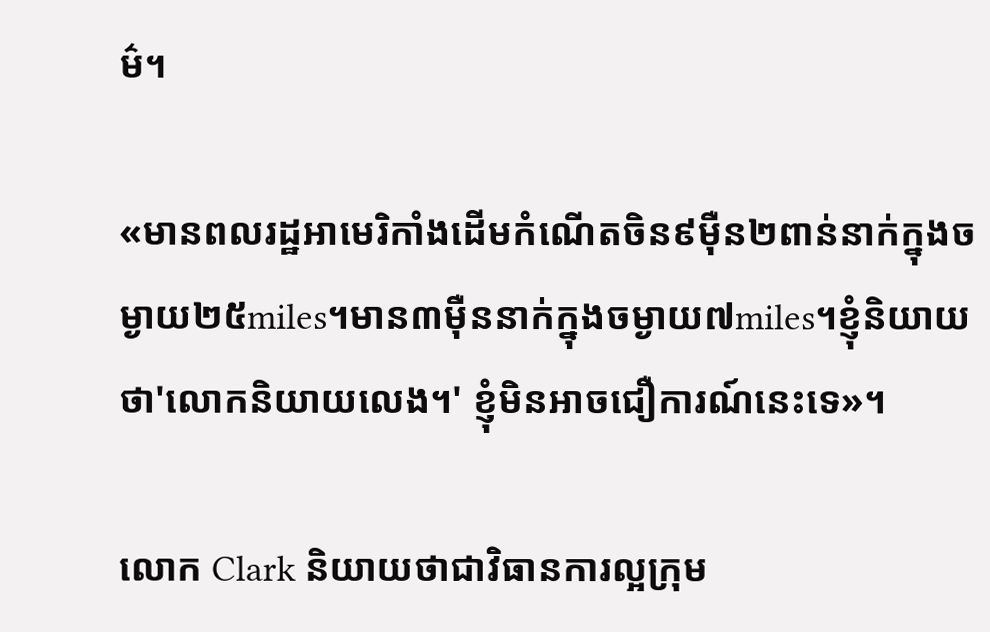ម៌។

«មានពលរដ្ឋអាមេរិកាំងដើមកំណើតចិន៩ម៉ឺន២ពាន់នាក់ក្នុងចម្ងាយ២៥miles។មាន៣ម៉ឺននាក់ក្នុងចម្ងាយ៧miles។ខ្ញុំនិយាយថា'លោកនិយាយលេង។' ខ្ញុំមិនអាចជឿការណ៍នេះទេ»។

លោក Clark និយាយថាជាវិធានការល្អក្រុម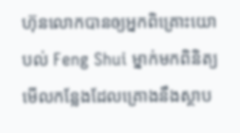ហ៊ុនលោកបានឲ្យអ្នកពិគ្រោះយោបល់ Feng Shui ម្នាក់មកពិនិត្យមើលកន្លែងដែលគ្រោងនឹងស្ថាប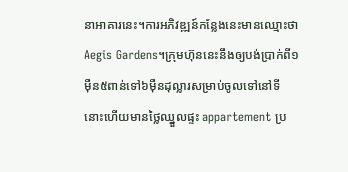នាអាគារនេះ។ការអភិវឌ្ឍន៍កន្លែងនេះមានឈ្មោះថា Aegis Gardens។ក្រុមហ៊ុននេះនឹងឲ្យបង់ប្រាក់ពី១ម៉ឺន៥ពាន់ទៅ៦ម៉ឺនដុល្លារសម្រាប់ចូលទៅនៅទីនោះហើយមានថ្លៃឈ្នួលផ្ទះ appartement ប្រ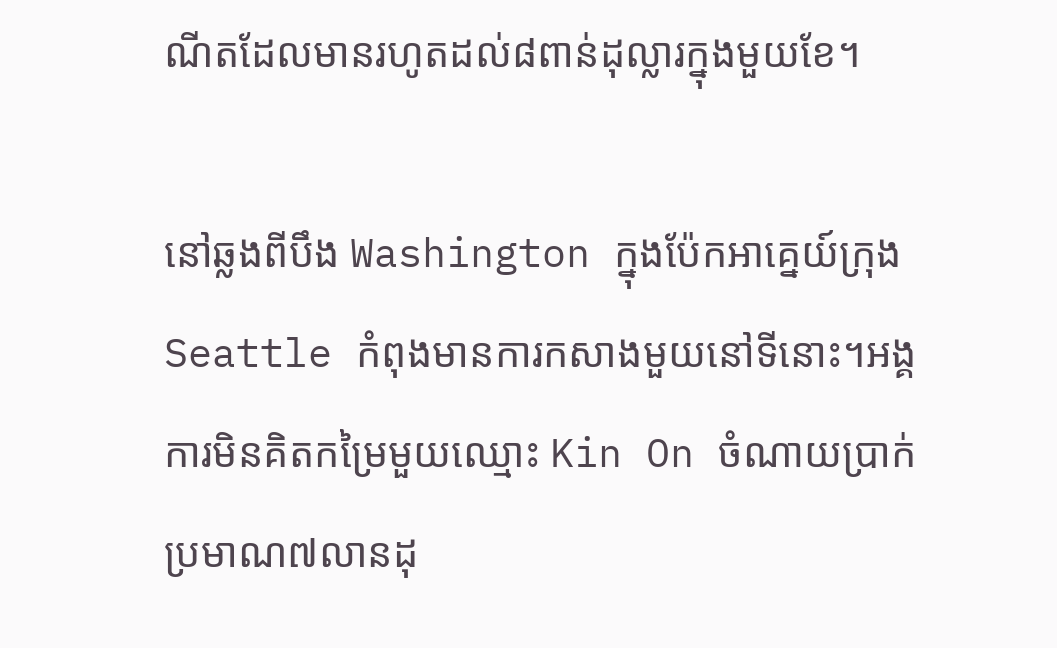ណីតដែលមានរហូតដល់៨ពាន់ដុល្លារក្នុងមួយខែ។

នៅឆ្លងពីបឹង Washington ក្នុងប៉ែកអាគ្នេយ៍ក្រុង Seattle កំពុងមានការកសាងមួយនៅទីនោះ។អង្គការមិនគិតកម្រៃមួយឈ្មោះ Kin On ចំណាយប្រាក់ប្រមាណ៧លានដុ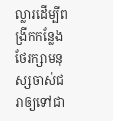ល្លារដើម្បីពង្រីកកន្លែងថែរក្សាមនុស្សចាស់ជរាឲ្យទៅជា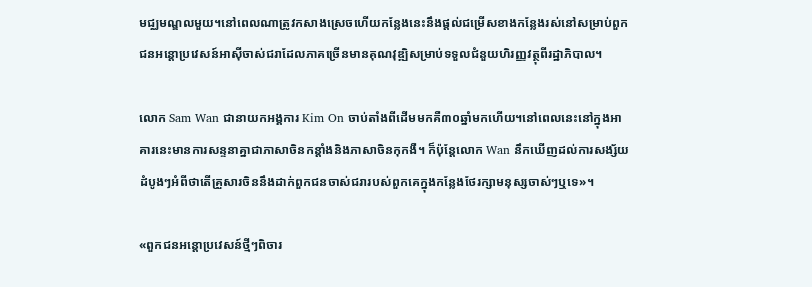មជ្ឈមណ្ឌលមួយ។នៅពេលណាត្រូវកសាងស្រេចហើយកន្លែងនេះនឹងផ្តល់ជម្រើសខាងកន្លែងរស់នៅសម្រាប់ពួកជនអន្តោប្រវេសន៍អាស៊ីចាស់ជរាដែលភាគច្រើនមានគុណវុឌ្ឍិសម្រាប់ទទួលជំនួយហិរញ្ញវត្ថុពីរដ្ឋាភិបាល។

លោក Sam Wan ជានាយកអង្គការ Kim On ចាប់តាំងពីដើមមកគឺ៣០ឆ្នាំមកហើយ។នៅពេលនេះនៅក្នុងអាគារនេះមានការសន្ទនាគ្នាជាភាសាចិនកន្តាំងនិងភាសាចិនកុកងឺ។ ក៏ប៉ុន្តែលោក Wan នឹកឃើញដល់ការសង្ស័យដំបូងៗអំពីថាតើគ្រួសារចិននឹងដាក់ពួកជនចាស់ជរារបស់ពួកគេក្នុងកន្លែងថែរក្សាមនុស្សចាស់ៗឬទេ»។

«ពួកជនអន្តោប្រវេសន៍ថ្មីៗពិចារ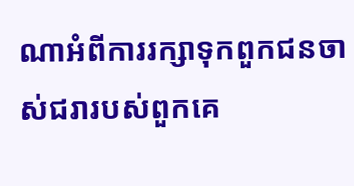ណាអំពីការរក្សាទុកពួកជនចាស់ជរារបស់ពួកគេ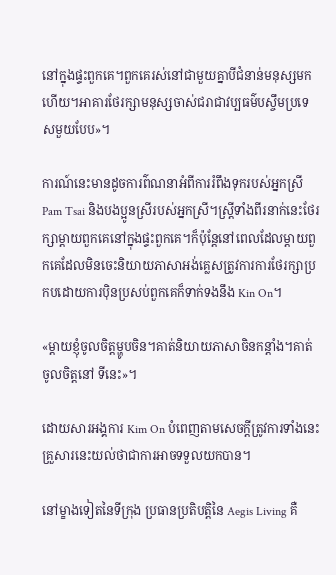នៅក្នុងផ្ទះពួកគេ។ពួកគេរស់នៅជាមួយគ្នាបីជំនាន់មនុស្សមកហើយ។អាគារថែរក្សាមនុស្សចាស់ជរាជាវប្បធម៌បស្ចឹមប្រទេសមួយបែប»។

ការណ៍នេះមានដូចការព៌ណនាអំពីការរំពឹងទុករបស់អ្នកស្រី Pam Tsai និងបងប្អូនស្រីរបស់អ្នកស្រី។ស្ត្រីទាំងពីរនាក់នេះថែរក្សាម្តាយពួកគេនៅក្នុងផ្ទះពួកគេ។ក៏ប៉ុន្តែនៅពេលដែលម្តាយពួកគេដែលមិនចេះនិយាយភាសាអង់គ្លេសត្រូវការការថែរក្សាប្រកបដោយការប៉ិនប្រសប់ពួកគេក៏ទាក់ទងនឹង Kin On។

«ម្តាយខ្ញុំចូលចិត្តម្ហូបចិន។គាត់និយាយភាសាចិនកន្តាំង។គាត់ចូលចិត្តនៅ ទីនេះ»។

ដោយសារអង្គការ Kim On បំពេញតាមសេចក្តីត្រូវការទាំងនេះ គ្រួសារនេះយល់ថាជាការអាចទទួលយកបាន។

នៅម្ខាងទៀតនៃទីក្រុង ប្រធានប្រតិបត្តិនៃ Aegis Living គឺ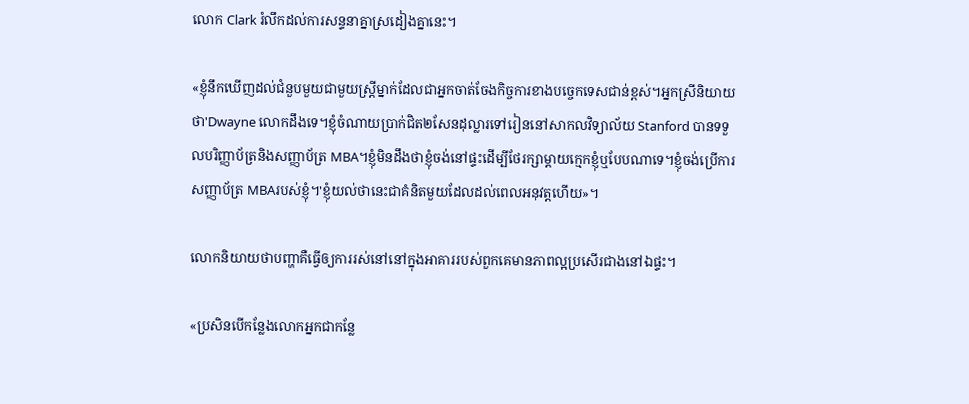លោក Clark រំលឹកដល់ការសន្ទនាគ្នាស្រដៀងគ្នានេះ។

«ខ្ញុំនឹកឃើញដល់ជំនួបមួយជាមួយស្ត្រីម្នាក់ដែលជាអ្នកចាត់ចែងកិច្ចការខាងបច្ចេកទេសជាន់ខ្ពស់។អ្នកស្រីនិយាយថា'Dwayne លោកដឹងទេ។ខ្ញុំចំណាយប្រាក់ជិត២សែនដុល្លារទៅរៀននៅសាកលវិទ្យាល័យ Stanford បានទទួលបរិញ្ញាប័ត្រនិងសញ្ញាប័ត្រ MBA។ខ្ញុំមិនដឹងថាខ្ញុំចង់នៅផ្ទះដើម្បីថែរក្សាម្តាយក្មេកខ្ញុំឬបែបណាទេ។ខ្ញុំចង់ប្រើការសញ្ញាប័ត្រ MBAរបស់ខ្ញុំ។'ខ្ញុំយល់ថានេះជាគំនិតមួយដែលដល់ពេលអនុវត្តហើយ»។

លោកនិយាយថាបញ្ហាគឺធ្វើឲ្យការរស់នៅនៅក្នុងអាគាររបស់ពួកគេមានភាពល្អប្រសើរជាងនៅឯផ្ទះ។

«ប្រសិនបើកន្លែងលោកអ្នកជាកន្លែ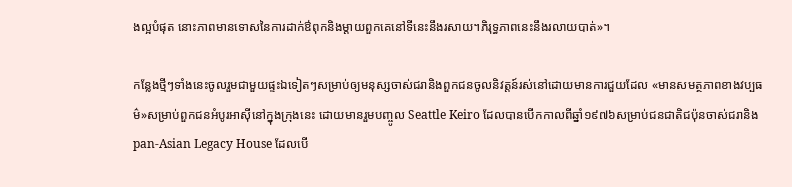ងល្អបំផុត នោះភាពមានទោសនៃការដាក់ឳពុកនិងម្តាយពួកគេនៅទីនេះនឹងរសាយ។ភិរុទ្ធភាពនេះនឹងរលាយបាត់»។

កន្លែងថ្មីៗទាំងនេះចូលរួមជាមួយផ្ទះឯទៀតៗសម្រាប់ឲ្យមនុស្សចាស់ជរានិងពួកជនចូលនិវត្តន៍រស់នៅដោយមានការជួយដែល «មានសមត្ថភាពខាងវប្បធម៌»សម្រាប់ពួកជនអំបូរអាស៊ីនៅក្នុងក្រុងនេះ ដោយមានរួមបញ្ចូល Seattle Keiro ដែលបានបើកកាលពីឆ្នាំ១៩៧៦សម្រាប់ជនជាតិជប៉ុនចាស់ជរានិង pan-Asian Legacy House ដែលបើ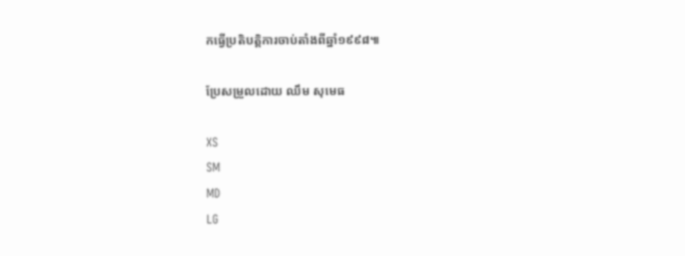កធ្វើប្រតិបត្តិការចាប់តាំងពីឆ្នាំ១៩៩៨៕

ប្រែសម្រួលដោយ ឈឹម សុមេធ

XS
SM
MD
LG